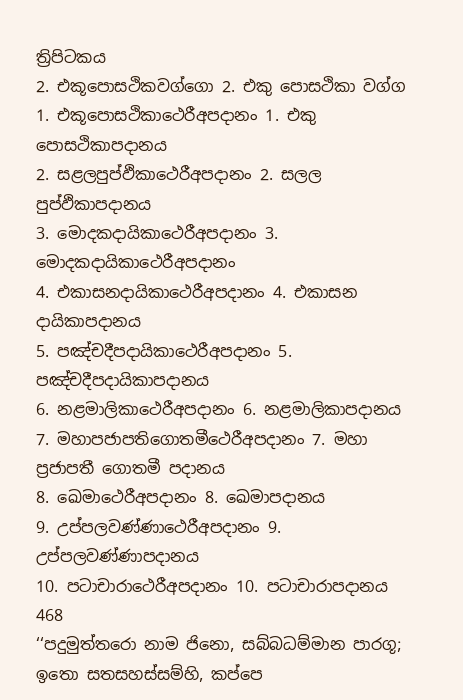ත්‍රිපිටකය
2. එකූපොසථිකවග්ගො 2. එකු පොසථිකා වග්ග
1. එකූපොසථිකාථෙරීඅපදානං 1. එකු පොසථිකාපදානය
2. සළලපුප්ඵිකාථෙරීඅපදානං 2. සලල පුප්ඵිකාපදානය
3. මොදකදායිකාථෙරීඅපදානං 3. මොදකදායිකාථෙරීඅපදානං
4. එකාසනදායිකාථෙරීඅපදානං 4. එකාසන දායිකාපදානය
5. පඤ්චදීපදායිකාථෙරීඅපදානං 5. පඤ්චදීපදායිකාපදානය
6. නළමාලිකාථෙරීඅපදානං 6. නළමාලිකාපදානය
7. මහාපජාපතිගොතමීථෙරීඅපදානං 7. මහා ප්‍රජාපතී ගොතමී පදානය
8. ඛෙමාථෙරීඅපදානං 8. ඛෙමාපදානය
9. උප්පලවණ්ණාථෙරීඅපදානං 9. උප්පලවණ්ණාපදානය
10. පටාචාරාථෙරීඅපදානං 10. පටාචාරාපදානය
468
‘‘පදුමුත්තරො නාම ජිනො, සබ්බධම්මාන පාරගූ;
ඉතො සතසහස්සම්හි, කප්පෙ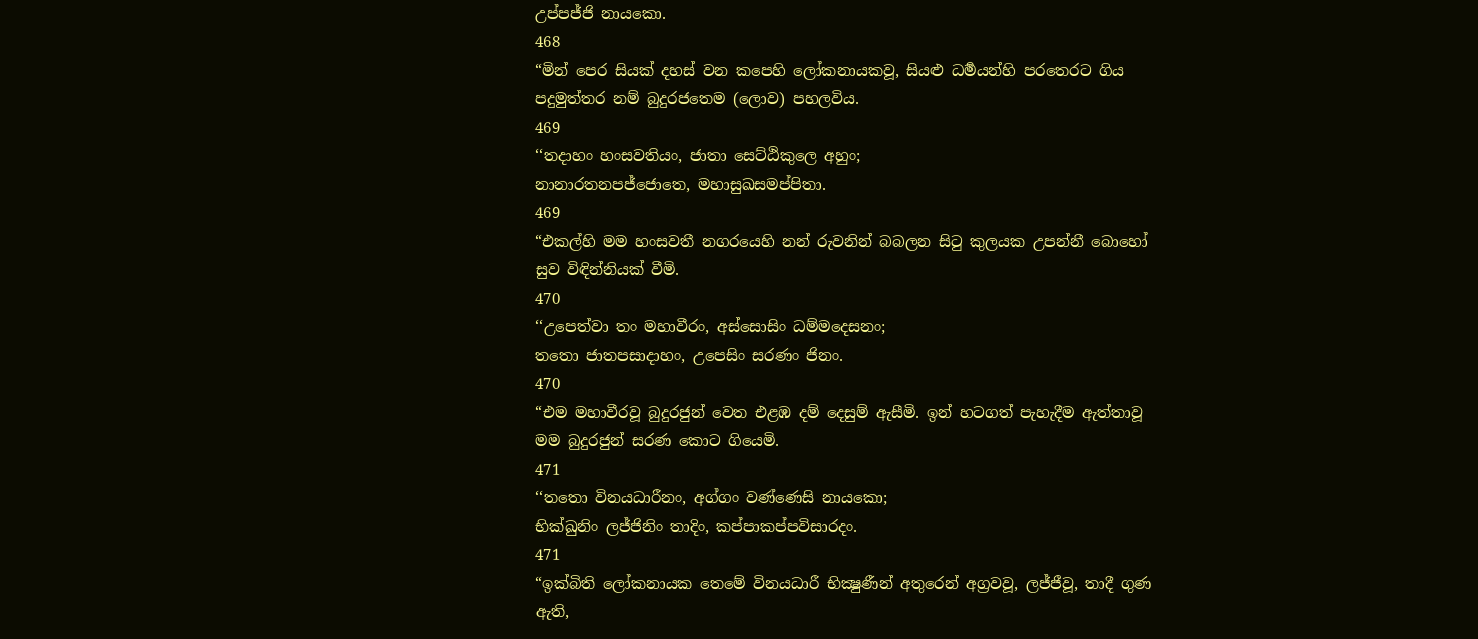උප්පජ්ජි නායකො.
468
“මින් පෙර සියක් දහස් වන කපෙහි ලෝකනායකවූ, සියළු ධර්‍මයන්හි පරතෙරට ගිය පදුමුත්තර නම් බුදුරජතෙම (ලොව) පහලවිය.
469
‘‘තදාහං හංසවතියං, ජාතා සෙට්ඨිකුලෙ අහුං;
නානාරතනපජ්ජොතෙ, මහාසුඛසමප්පිතා.
469
“එකල්හි මම හංසවතී නගරයෙහි නන් රුවනින් බබලන සිටු කුලයක උපන්නී බොහෝ සුව විඳින්නියක් වීමි.
470
‘‘උපෙත්වා තං මහාවීරං, අස්සොසිං ධම්මදෙසනං;
තතො ජාතපසාදාහං, උපෙසිං සරණං ජිනං.
470
“එම මහාවීරවූ බුදුරජුන් වෙත එළඹ දම් දෙසුම් ඇසීමි. ඉන් හටගත් පැහැදීම ඇත්තාවූ මම බුදුරජුන් සරණ කොට ගියෙමි.
471
‘‘තතො විනයධාරීනං, අග්ගං වණ්ණෙසි නායකො;
භික්ඛුනිං ලජ්ජිනිං තාදිං, කප්පාකප්පවිසාරදං.
471
“ඉක්බිති ලෝකනායක තෙමේ විනයධාරී භික්‍ෂුණීන් අතුරෙන් අග්‍රවවූ, ලජ්ජීවූ, තාදී ගුණ ඇති,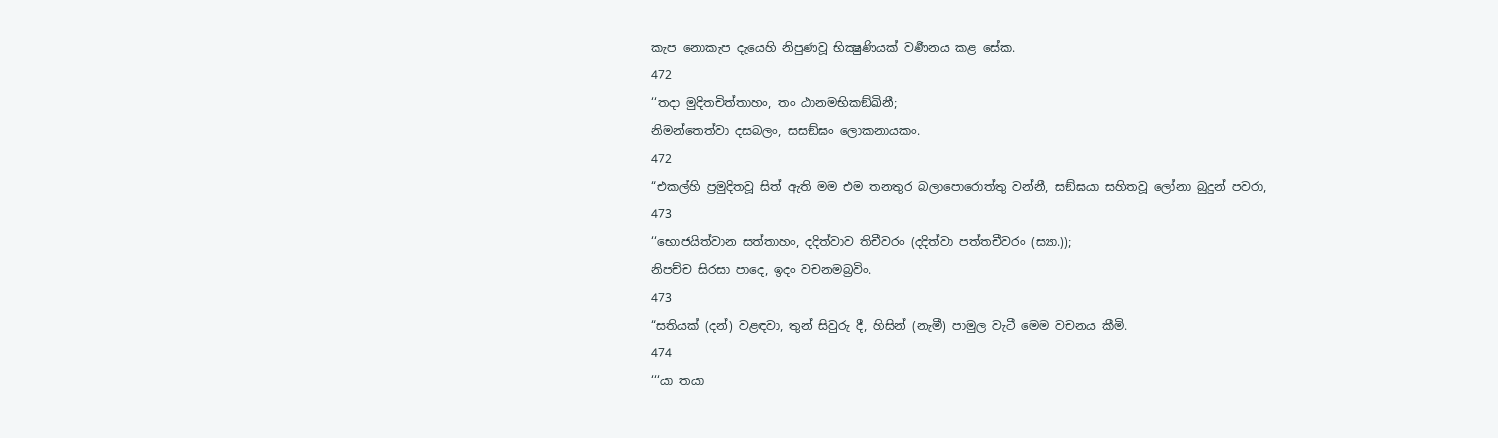කැප නොකැප දැයෙහි නිපුණවූ භික්‍ෂුණියක් වර්‍ණනය කළ සේක.
472
‘‘තදා මුදිතචිත්තාහං, තං ඨානමභිකඞ්ඛිනී;
නිමන්තෙත්වා දසබලං, සසඞ්ඝං ලොකනායකං.
472
“එකල්හි ප්‍රමුදිතවූ සිත් ඇති මම එම තනතුර බලාපොරොත්තු වන්නී, සඞ්ඝයා සහිතවූ ලෝනා බුදුන් පවරා,
473
‘‘භොජයිත්වාන සත්තාහං, දදිත්වාව තිචීවරං (දදිත්වා පත්තචීවරං (ස්‍යා.));
නිපච්ච සිරසා පාදෙ, ඉදං වචනමබ්‍රවිං.
473
“සතියක් (දන්) වළඳවා, තුන් සිවුරු දී, හිසින් (නැමී) පාමුල වැටී මෙම වචනය කීමි.
474
‘‘‘යා තයා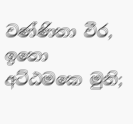වණ්ණිතා වීර, ඉතො අට්ඨමකෙ මුනි;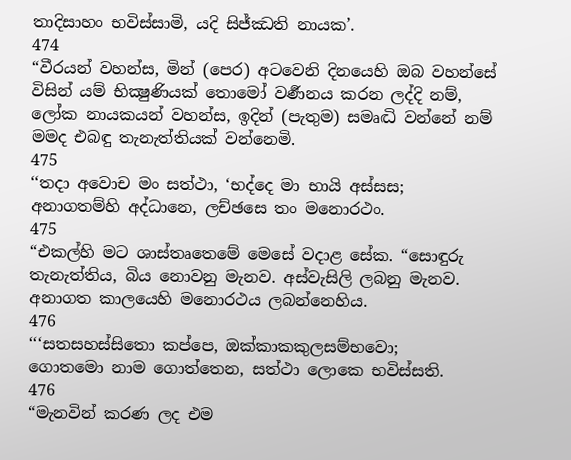තාදිසාහං භවිස්සාමි, යදි සිජ්ඣති නායක’.
474
“වීරයන් වහන්ස, මින් (පෙර) අටවෙනි දිනයෙහි ඔබ වහන්සේ විසින් යම් භික්‍ෂුණියක් තොමෝ වර්‍ණනය කරන ලද්දි නම්, ලෝක නායකයන් වහන්ස, ඉදින් (පැතුම) සමෘද්‍ධි වන්නේ නම් මමද එබඳු තැනැත්තියක් වන්නෙමි.
475
‘‘තදා අවොච මං සත්ථා, ‘භද්දෙ මා භායි අස්සස;
අනාගතම්හි අද්ධානෙ, ලච්ඡසෙ තං මනොරථං.
475
“එකල්හි මට ශාස්තෘතෙමේ මෙසේ වදාළ සේක. “සොඳුරු තැනැත්තිය, බිය නොවනු මැනව. අස්වැසිලි ලබනු මැනව. අනාගත කාලයෙහි මනොරථය ලබන්නෙහිය.
476
‘‘‘සතසහස්සිතො කප්පෙ, ඔක්කාකකුලසම්භවො;
ගොතමො නාම ගොත්තෙන, සත්ථා ලොකෙ භවිස්සති.
476
“මැනවින් කරණ ලද එම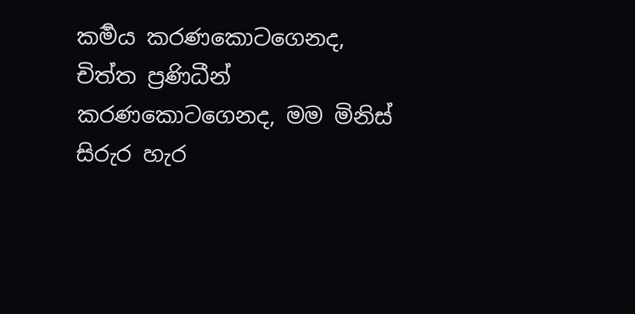කර්‍මය කරණකොටගෙනද, චිත්ත ප්‍රණිධීන් කරණකොටගෙනද, මම මිනිස් සිරුර හැර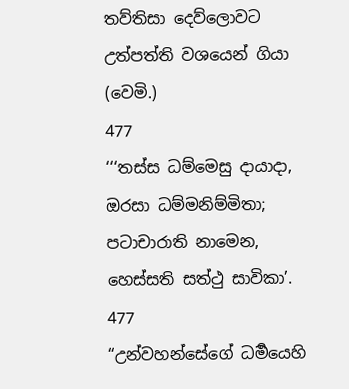තව්තිසා දෙව්ලොවට උත්පත්ති වශයෙන් ගියා (වෙමි.)
477
‘‘‘තස්ස ධම්මෙසු දායාදා, ඔරසා ධම්මනිම්මිතා;
පටාචාරාති නාමෙන, හෙස්සති සත්ථු සාවිකා’.
477
“උන්වහන්සේගේ ධර්‍මයෙහි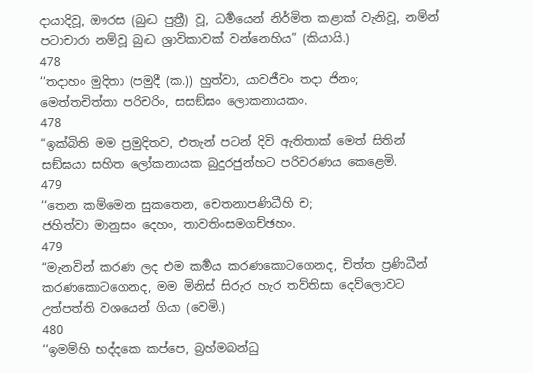දායාදිවූ, ඖරස (බුද්‍ධ පුත්‍රී) වූ, ධර්‍මයෙන් නිර්මිත කළාක් වැනිවූ, නම්න් පටාචාරා නම්වූ බුද්‍ධ ශ්‍රාවිකාවක් වන්නෙහිය” (කියායි.)
478
‘‘තදාහං මුදිතා (පමුදී (ක.)) හුත්වා, යාවජීවං තදා ජිනං;
මෙත්තචිත්තා පරිචරිං, සසඞ්ඝං ලොකනායකං.
478
“ඉක්බිති මම ප්‍රමුදිතව, එතැන් පටන් දිවි ඇතිතාක් මෙත් සිතින් සඞ්ඝයා සහිත ලෝකනායක බුදුරජුන්හට පරිවරණය කෙළෙමි.
479
‘‘තෙන කම්මෙන සුකතෙන, චෙතනාපණිධීහි ච;
ජහිත්වා මානුසං දෙහං, තාවතිංසමගච්ඡහං.
479
“මැනවින් කරණ ලද එම කර්‍මය කරණකොටගෙනද, චිත්ත ප්‍රණිධීන් කරණකොටගෙනද, මම මිනිස් සිරුර හැර තව්තිසා දෙව්ලොවට උත්පත්ති වශයෙන් ගියා (වෙමි.)
480
‘‘ඉමම්හි භද්දකෙ කප්පෙ, බ්‍රහ්මබන්ධු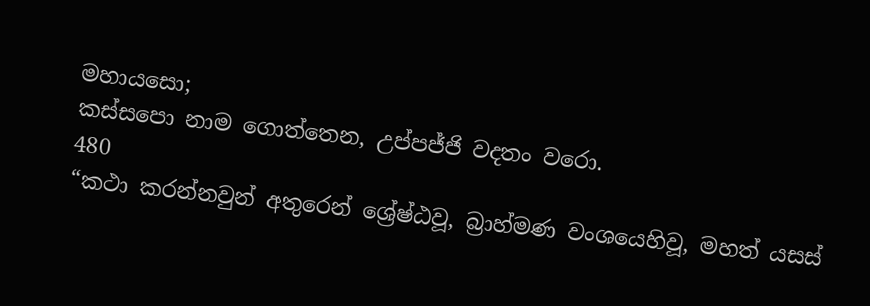මහායසො;
කස්සපො නාම ගොත්තෙන, උප්පජ්ජි වදතං වරො.
480
“කථා කරන්නවුන් අතුරෙන් ශ්‍රේෂ්ඨවූ, බ්‍රාහ්මණ වංශයෙහිවූ, මහත් යසස්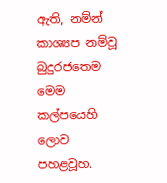ඇති, නම්න් කාශ්‍යප නම්වූ බුදුරජතෙම මෙම කල්පයෙහි ලොව පහළවූහ.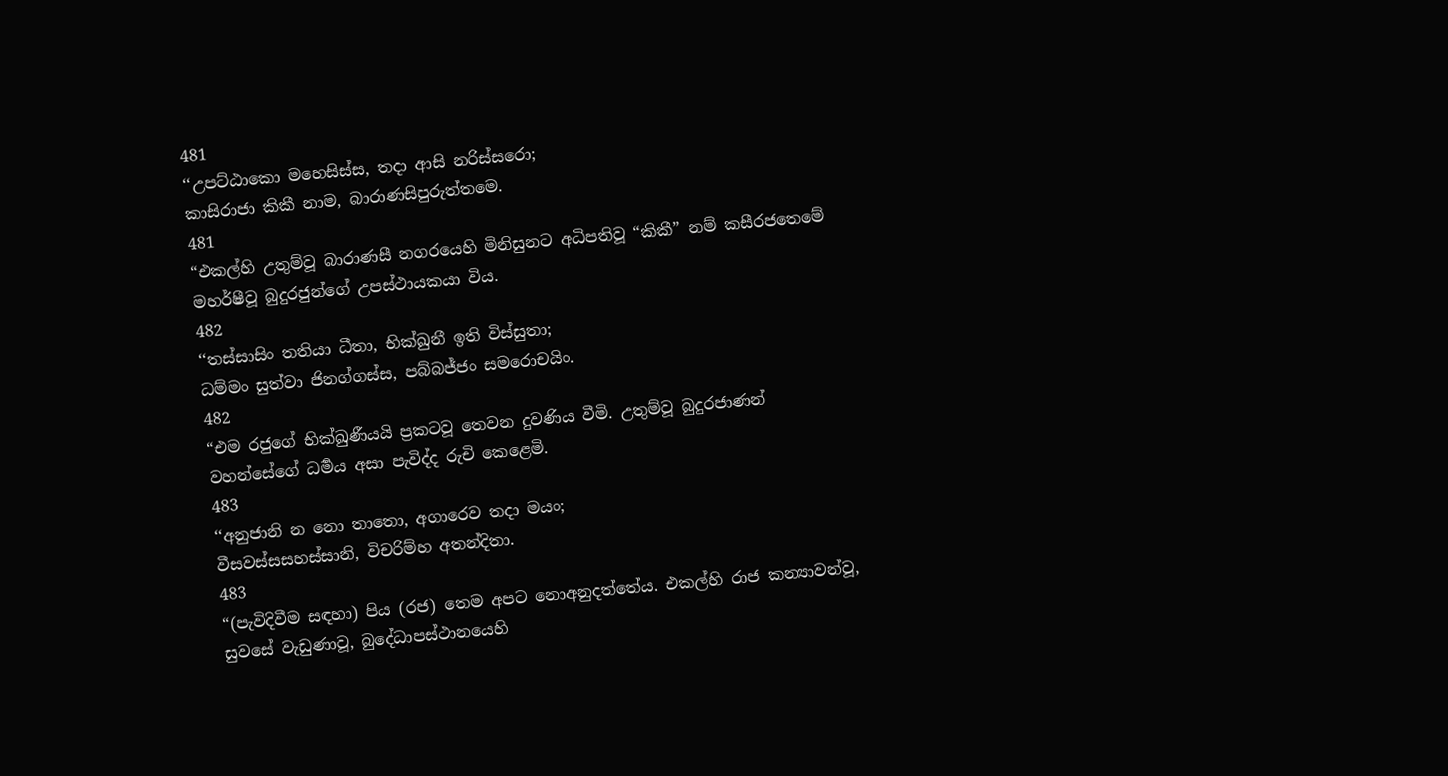481
‘‘උපට්ඨාකො මහෙසිස්ස, තදා ආසි නරිස්සරො;
කාසිරාජා කිකී නාම, බාරාණසිපුරුත්තමෙ.
481
“එකල්හි උතුම්වූ බාරාණසී නගරයෙහි මිනිසුනට අධිපතිවූ “කිකී” නම් කසීරජතෙමේ මහර්ෂීවූ බුදුරජුන්ගේ උපස්ථායකයා විය.
482
‘‘තස්සාසිං තතියා ධීතා, භික්ඛුනී ඉති විස්සුතා;
ධම්මං සුත්වා ජිනග්ගස්ස, පබ්බජ්ජං සමරොචයිං.
482
“එම රජුගේ භික්ඛුණීයයි ප්‍රකටවූ තෙවන දුවණිය වීමි. උතුම්වූ බුදුරජාණන් වහන්සේගේ ධර්‍මය අසා පැවිද්ද රුචි කෙළෙමි.
483
‘‘අනුජානි න නො තාතො, අගාරෙව තදා මයං;
වීසවස්සසහස්සානි, විචරිම්හ අතන්දිතා.
483
“(පැවිදිවීම සඳහා) පිය (රජ) තෙම අපට නොඅනුදත්තේය. එකල්හි රාජ කන්‍යාවන්වූ, සුවසේ වැඩුණාවූ, බුදේ‍ධාපස්ථානයෙහි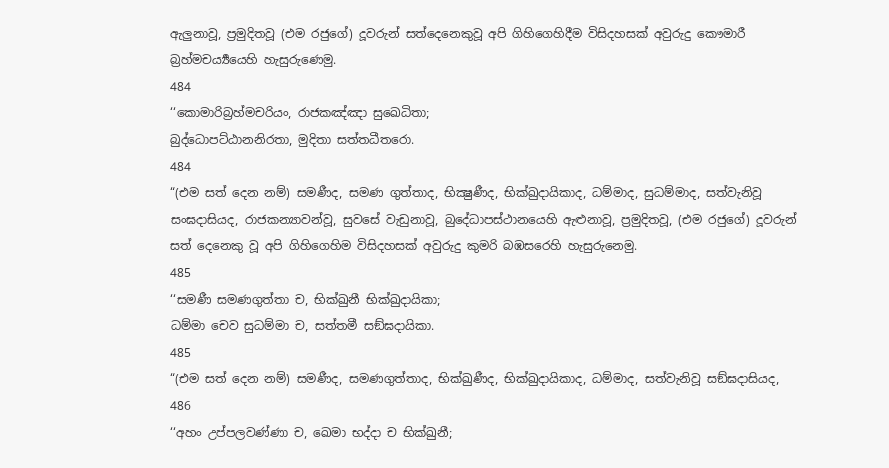ඇලුනාවූ, ප්‍රමුදිතවූ (එම රජුගේ) දූවරුන් සත්දෙනෙකුවූ අපි ගිහිගෙහිදීම විසිදහසක් අවුරුදු කෞමාරී බ්‍රහ්මචර්‍ය්‍යයෙහි හැසුරුණෙමු.
484
‘‘කොමාරිබ්‍රහ්මචරියං, රාජකඤ්ඤා සුඛෙධිතා;
බුද්ධොපට්ඨානනිරතා, මුදිතා සත්තධීතරො.
484
“(එම සත් දෙන නම්) සමණීද, සමණ ගුත්තාද, භික්‍ෂුණීද, භික්ඛුදායිකාද, ධම්මාද, සුධම්මාද, සත්වැනිවූ සංඝදාසියද, රාජකන්‍යාවන්වූ, සුවසේ වැඩුනාවූ, බුදේ‍ධාපස්ථානයෙහි ඇළුනාවූ, ප්‍රමුදිතවූ, (එම රජුගේ) දූවරුන් සත් දෙනෙකු වූ අපි ගිහිගෙහිම විසිදහසක් අවුරුදු කුමරි බඹසරෙහි හැසුරුනෙමු.
485
‘‘සමණී සමණගුත්තා ච, භික්ඛුනී භික්ඛුදායිකා;
ධම්මා චෙව සුධම්මා ච, සත්තමී සඞ්ඝදායිකා.
485
“(එම සත් දෙන නම්) සමණීද, සමණගුත්තාද, භික්‍ඛුණීද, භික්‍ඛුදායිකාද, ධම්මාද, සත්වැනිවූ සඞ්ඝදාසියද,
486
‘‘අහං උප්පලවණ්ණා ච, ඛෙමා භද්දා ච භික්ඛුනී;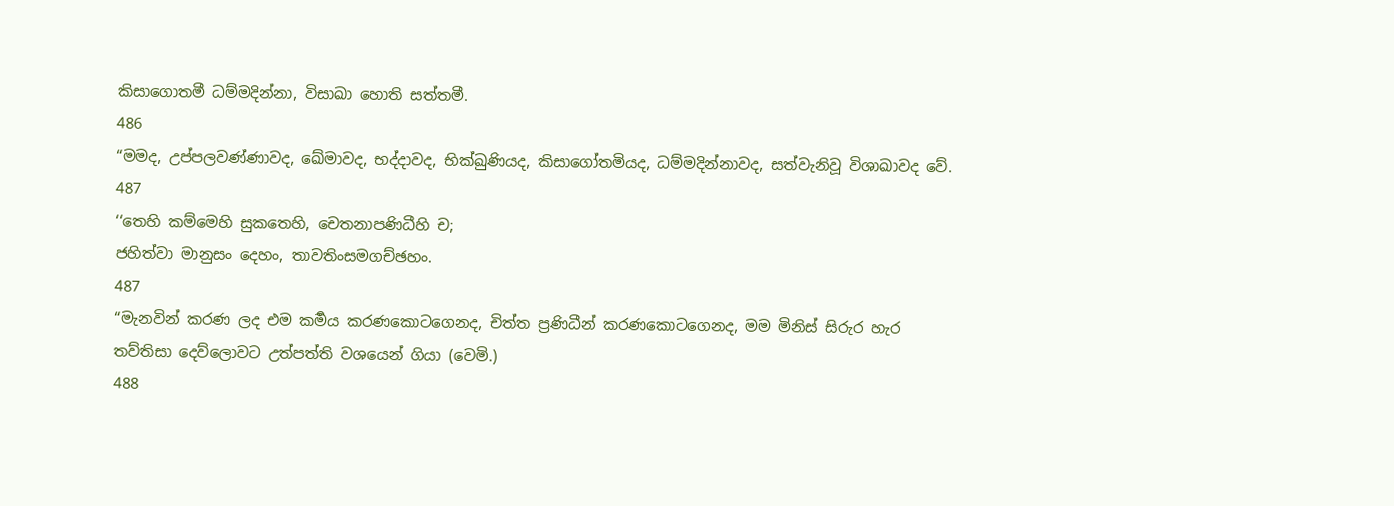කිසාගොතමී ධම්මදින්නා, විසාඛා හොති සත්තමී.
486
“මමද, උප්පලවණ්ණාවද, ඛේමාවද, භද්දාවද, භික්ඛුණියද, කිසාගෝතමියද, ධම්මදින්නාවද, සත්වැනිවූ විශාඛාවද වේ.
487
‘‘තෙහි කම්මෙහි සුකතෙහි, චෙතනාපණිධීහි ච;
ජහිත්වා මානුසං දෙහං, තාවතිංසමගච්ඡහං.
487
“මැනවින් කරණ ලද එම කර්‍මය කරණකොටගෙනද, චිත්ත ප්‍රණිධීන් කරණකොටගෙනද, මම මිනිස් සිරුර හැර තව්තිසා දෙව්ලොවට උත්පත්ති වශයෙන් ගියා (වෙමි.)
488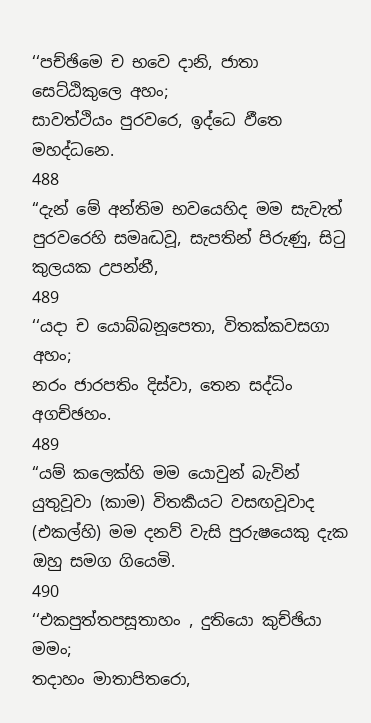‘‘පච්ඡිමෙ ච භවෙ දානි, ජාතා සෙට්ඨිකුලෙ අහං;
සාවත්ථියං පුරවරෙ, ඉද්ධෙ ඵීතෙ මහද්ධනෙ.
488
“දැන් මේ අන්තිම භවයෙහිද මම සැවැත් පුරවරෙහි සමෘද්‍ධවූ, සැපතින් පිරුණු, සිටු කුලයක උපන්නී,
489
‘‘යදා ච යොබ්බනූපෙතා, විතක්කවසගා අහං;
නරං ජාරපතිං දිස්වා, තෙන සද්ධිං අගච්ඡහං.
489
“යම් කලෙක්හි මම යොවුන් බැවින් යුතුවූවා (කාම) විතර්‍කයට වසඟවූවාද (එකල්හි) මම දනව් වැසි පුරුෂයෙකු දැක ඔහු සමග ගියෙමි.
490
‘‘එකපුත්තපසූතාහං , දුතියො කුච්ඡියා මමං;
තදාහං මාතාපිතරො,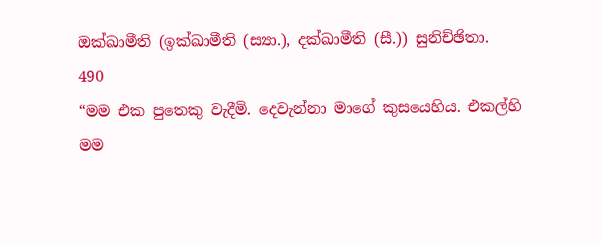ඔක්ඛාමීති (ඉක්ඛාමීති (ස්‍යා.), දක්ඛාමීති (සී.)) සුනිච්ඡිතා.
490
“මම එක පුතෙකු වැදීමි. දෙවැන්නා මාගේ කුසයෙහිය. එකල්හි මම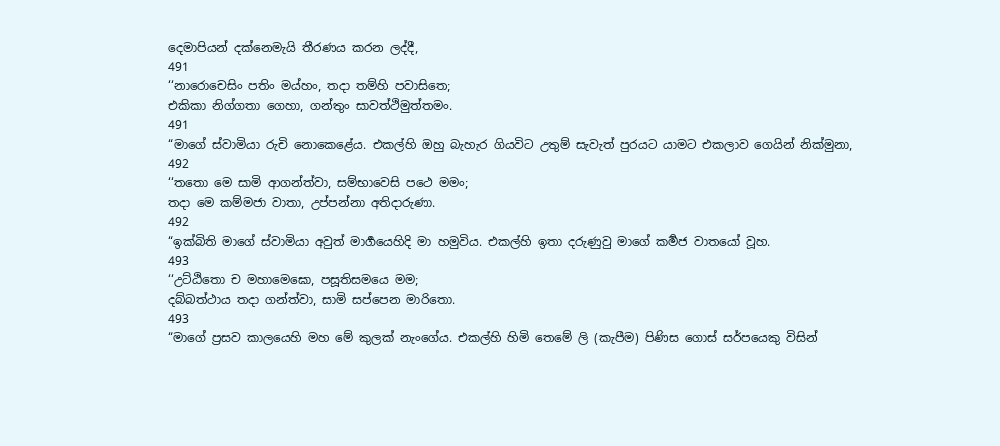දෙමාපියන් දක්නෙමැයි තීරණය කරන ලද්දී,
491
‘‘නාරොචෙසිං පතිං මය්හං, තදා තම්හි පවාසිතෙ;
එකිකා නිග්ගතා ගෙහා, ගන්තුං සාවත්ථිමුත්තමං.
491
“මාගේ ස්වාමියා රුචි නොකෙළේය. එකල්හි ඔහු බැහැර ගියවිට උතුම් සැවැත් පුරයට යාමට එකලාව ගෙයින් නික්මුනා,
492
‘‘තතො මෙ සාමි ආගන්ත්වා, සම්භාවෙසි පථෙ මමං;
තදා මෙ කම්මජා වාතා, උප්පන්නා අතිදාරුණා.
492
“ඉක්බිති මාගේ ස්වාමියා අවුත් මාර්‍ගයෙහිදි මා හමුවිය. එකල්හි ඉතා දරුණුවු මාගේ කර්‍මජ වාතයෝ වූහ.
493
‘‘උට්ඨිතො ච මහාමෙඝො, පසූතිසමයෙ මම;
දබ්බත්ථාය තදා ගන්ත්වා, සාමි සප්පෙන මාරිතො.
493
“මාගේ ප්‍රසව කාලයෙහි මහ මේ කුලක් නැංගේය. එකල්හි හිමි තෙමේ ලි (කැපීම) පිණිස ගොස් සර්පයෙකු විසින්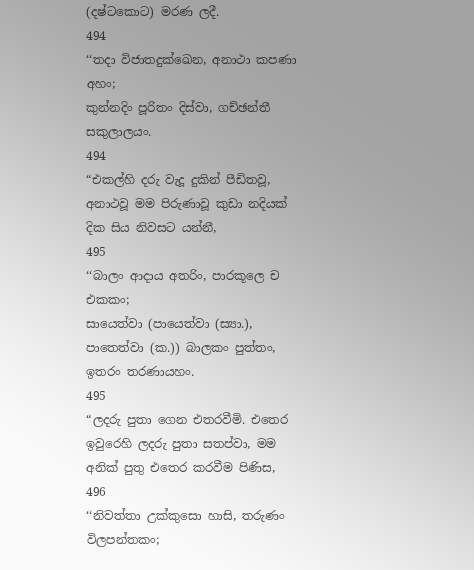(දෂ්ටකොට) මරණ ලදී.
494
‘‘තදා විජාතදුක්ඛෙන, අනාථා කපණා අහං;
කුන්නදිං පූරිතං දිස්වා, ගච්ඡන්තී සකුලාලයං.
494
“එකල්හි දරු වැදූ දුකින් පීඩිතවූ, අනාථවූ මම පිරුණාවූ කුඩා නදියක් දික සිය නිවසට යන්නී,
495
‘‘බාලං ආදාය අතරිං, පාරකූලෙ ච එකකං;
සායෙත්වා (පායෙත්වා (ස්‍යා.), පාතෙත්වා (ක.)) බාලකං පුත්තං, ඉතරං තරණායහං.
495
“ලදරු පුතා ගෙන එතරවීමි. එතෙර ඉවුරෙහි ලදරු පුතා සතප්වා, මම අනික් පුතු එතෙර කරවීම පිණිස,
496
‘‘නිවත්තා උක්කුසො හාසි, තරුණං විලපන්තකං;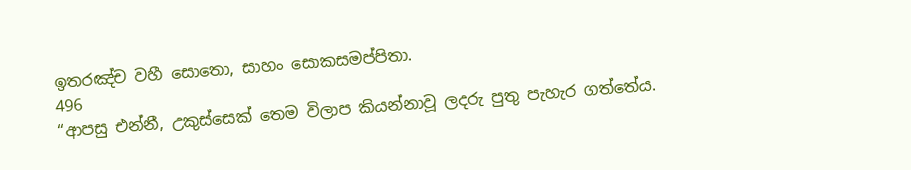ඉතරඤ්ච වහී සොතො, සාහං සොකසමප්පිතා.
496
“ආපසු එන්නී, උකුස්සෙක් තෙම විලාප කියන්නාවූ ලදරු පුතු පැහැර ගත්තේය.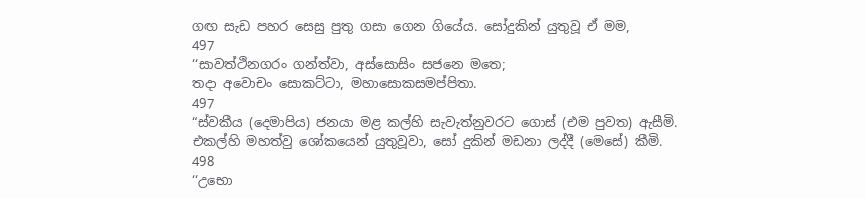ගඟ සැඩ පහර සෙසු පුතු ගසා ගෙන ගියේය. සෝදුකින් යුතුවූ ඒ මම,
497
‘‘සාවත්ථිනගරං ගන්ත්වා, අස්සොසිං සජනෙ මතෙ;
තදා අවොචං සොකට්ටා, මහාසොකසමප්පිතා.
497
“ස්වකීය (දෙමාපිය) ජනයා මළ කල්හි සැවැත්නුවරට ගොස් (එම පුවත) ඇසීමි. එකල්හි මහත්වු ශෝකයෙන් යුතුවූවා, සෝ දුකින් මඩනා ලද්දී (මෙසේ) කීමි.
498
‘‘උභො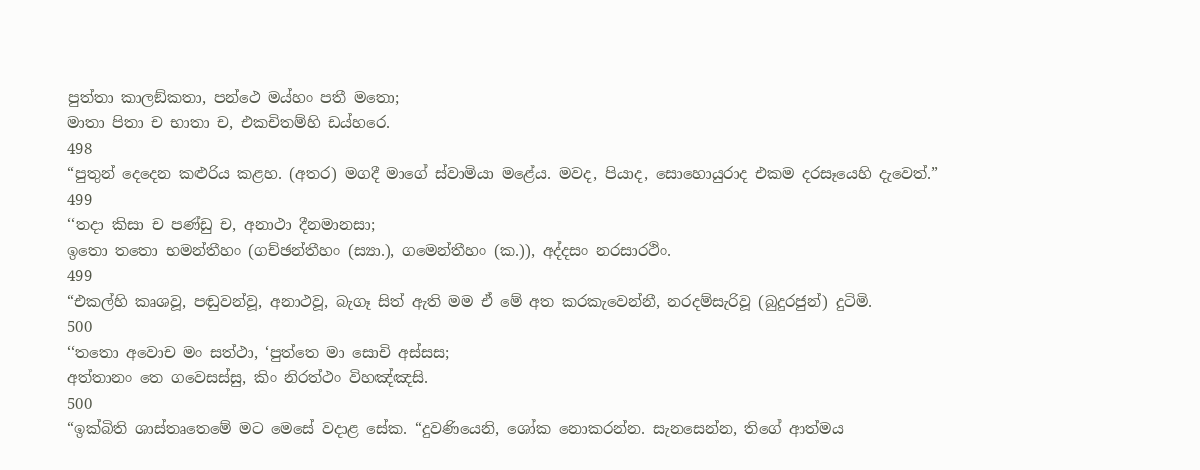පුත්තා කාලඞ්කතා, පන්ථෙ මය්හං පතී මතො;
මාතා පිතා ච භාතා ච, එකචිතම්හි ඩය්හරෙ.
498
“පුතුන් දෙදෙන කළුරිය කළහ. (අතර) මගදී මාගේ ස්වාමියා මළේය. මවද, පියාද, සොහොයුරාද එකම දරසෑයෙහි දැවෙත්.”
499
‘‘තදා කිසා ච පණ්ඩු ච, අනාථා දීනමානසා;
ඉතො තතො භමන්තීහං (ගච්ඡන්තීහං (ස්‍යා.), ගමෙන්තීහං (ක.)), අද්දසං නරසාරථිං.
499
“එකල්හි කෘශවූ, පඬුවන්වූ, අනාථවූ, බැගෑ සිත් ඇති මම ඒ මේ අත කරකැවෙන්නී, නරදම්සැරිවූ (බුදුරජුන්) දුටිමි.
500
‘‘තතො අවොච මං සත්ථා, ‘පුත්තෙ මා සොචි අස්සස;
අත්තානං තෙ ගවෙසස්සු, කිං නිරත්ථං විහඤ්ඤසි.
500
“ඉක්බිති ශාස්තෘතෙමේ මට මෙසේ වදාළ සේක. “දුවණියෙනි, ශෝක නොකරන්න. සැනසෙන්න, තිගේ ආත්මය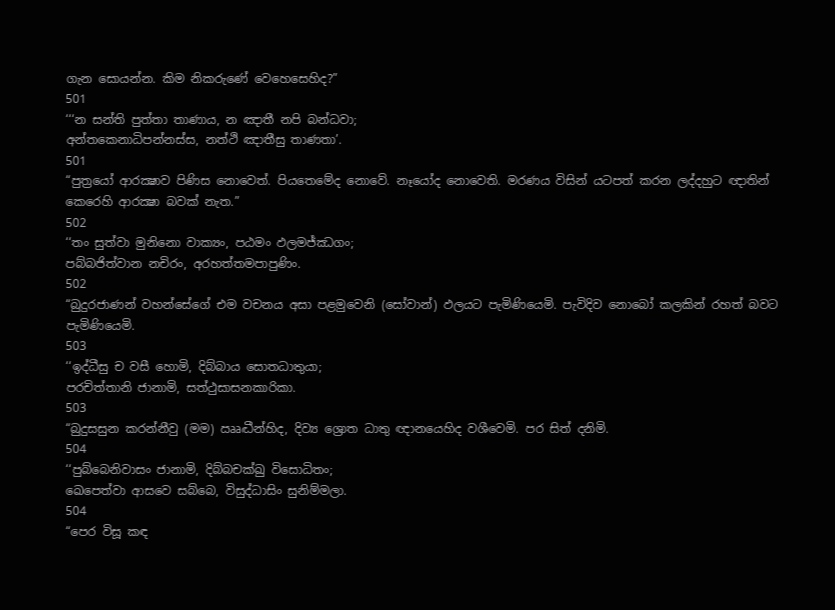ගැන සොයන්න. කිම නිකරුණේ වෙහෙසෙහිද?”
501
‘‘‘න සන්ති පුත්තා තාණාය, න ඤාතී නපි බන්ධවා;
අන්තකෙනාධිපන්නස්ස, නත්ථි ඤාතීසු තාණතා’.
501
“පුත්‍රයෝ ආරක්‍ෂාව පිණිස නොවෙත්. පියතෙමේද නොවේ. නෑයෝද නොවෙති. මරණය විසින් යටපත් කරන ලද්දහුට ඥාතින් කෙරෙහි ආරක්‍ෂා බවක් නැත.”
502
‘‘තං සුත්වා මුනිනො වාක්‍යං, පඨමං ඵලමජ්ඣගං;
පබ්බජිත්වාන නචිරං, අරහත්තමපාපුණිං.
502
“බුදුරජාණන් වහන්සේගේ එම වචනය අසා පළමුවෙනි (සෝවාන්) ඵලයට පැමිණියෙමි. පැවිදිව නොබෝ කලකින් රහත් බවට පැමිණියෙමි.
503
‘‘ඉද්ධීසු ච වසී හොමි, දිබ්බාය සොතධාතුයා;
පරචිත්තානි ජානාමි, සත්ථුසාසනකාරිකා.
503
“බුදුසසුන කරන්නීවු (මම) ඎද්‍ධීන්හිද, දිව්‍ය ශ්‍රොත ධාතු ඥානයෙහිද වශීවෙමි. පර සිත් දනිමි.
504
‘‘පුබ්බෙනිවාසං ජානාමි, දිබ්බචක්ඛු විසොධිතං;
ඛෙපෙත්වා ආසවෙ සබ්බෙ, විසුද්ධාසිං සුනිම්මලා.
504
“පෙර විසූ කඳ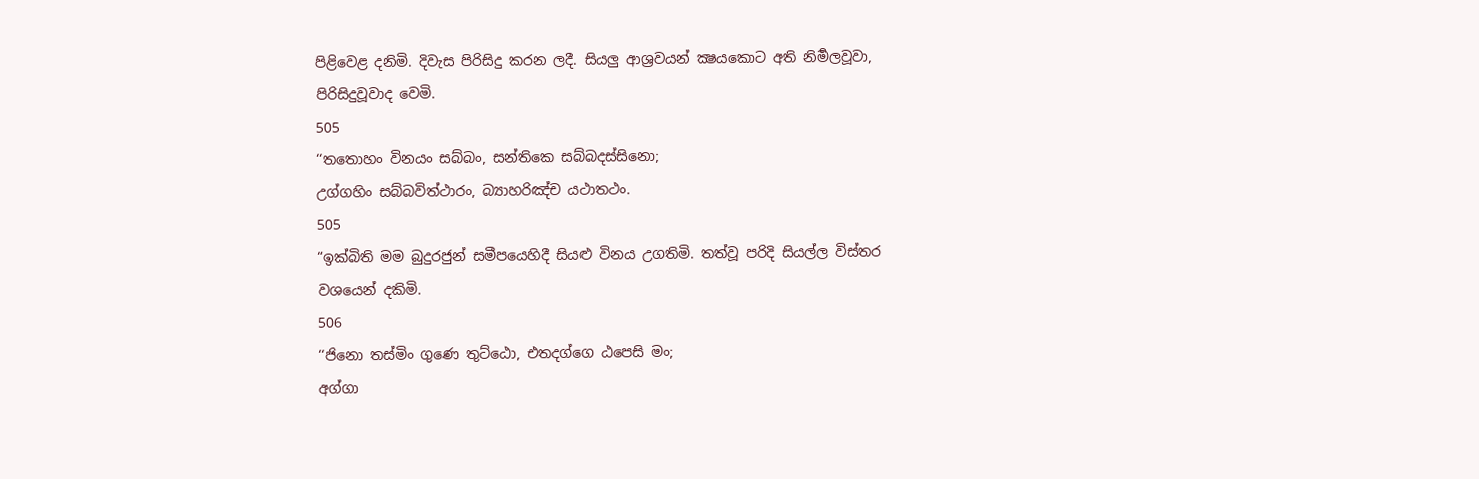පිළිවෙළ දනිමි. දිවැස පිරිසිදු කරන ලදී. සියලු ආශ්‍රවයන් ක්‍ෂයකොට අති නිර්‍මලවූවා, පිරිසිදුවූවාද වෙමි.
505
‘‘තතොහං විනයං සබ්බං, සන්තිකෙ සබ්බදස්සිනො;
උග්ගහිං සබ්බවිත්ථාරං, බ්‍යාහරිඤ්ච යථාතථං.
505
“ඉක්බිති මම බුදුරජුන් සමීපයෙහිදී සියළු විනය උගතිමි. තත්වූ පරිදි සියල්ල විස්තර වශයෙන් දකිමි.
506
‘‘ජිනො තස්මිං ගුණෙ තුට්ඨො, එතදග්ගෙ ඨපෙසි මං;
අග්ගා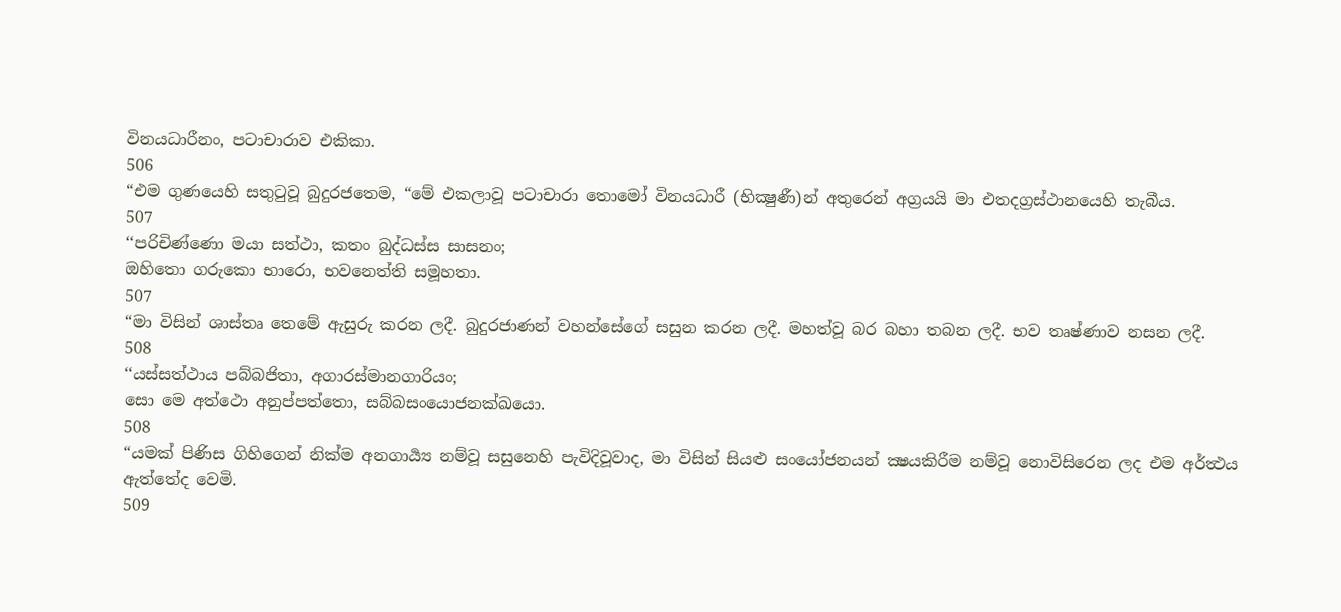විනයධාරීනං, පටාචාරාව එකිකා.
506
“එම ගුණයෙහි සතුටුවූ බුදුරජතෙම, “මේ එකලාවූ පටාචාරා තොමෝ විනයධාරී (භික්‍ෂුණී)න් අතුරෙන් අග්‍රයයි මා එතදග්‍රස්ථානයෙහි තැබීය.
507
‘‘පරිචිණ්ණො මයා සත්ථා, කතං බුද්ධස්ස සාසනං;
ඔහිතො ගරුකො භාරො, භවනෙත්ති සමූහතා.
507
“මා විසින් ශාස්තෘ තෙමේ ඇසුරු කරන ලදී. බුදුරජාණන් වහන්සේගේ සසුන කරන ලදී. මහත්වූ බර බහා තබන ලදී. භව තෘෂ්ණාව නසන ලදී.
508
‘‘යස්සත්ථාය පබ්බජිතා, අගාරස්මානගාරියං;
සො මෙ අත්ථො අනුප්පත්තො, සබ්බසංයොජනක්ඛයො.
508
“යමක් පිණිස ගිහිගෙන් නික්ම අනගාර්‍ය්‍ය නම්වූ සසුනෙහි පැවිදිවූවාද, මා විසින් සියළු සංයෝජනයන් ක්‍ෂයකිරීම නම්වූ නොවිසිරෙන ලද එම අර්ත්‍ථය ඇත්තේද වෙමි.
509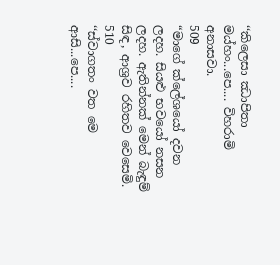‘‘කිලෙසා ඣාපිතා මය්හං...පෙ.... විහරාමි අනාසවා.
509
“මාගේ ක්ලේශයෝ දවන ලදහ. සියළු භවයෝ නසන ලදහ. ඇතින්නක් මෙන් බැඳුම් සිඳ, ආශ්‍රව රහිතව වෙසෙමි.
510
‘‘ස්වාගතං වත මෙ ආසි...පෙ....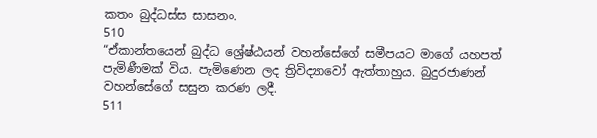කතං බුද්ධස්ස සාසනං.
510
“ඒකාන්තයෙන් බුද්ධ ශ්‍රේෂ්ඨයන් වහන්සේගේ සමීපයට මාගේ යහපත් පැමිණීමක් විය. පැමිණෙන ලද ත්‍රිවිද්‍යාවෝ ඇත්තාහුය. බුදුරජාණන් වහන්සේගේ සසුන කරණ ලදී.
511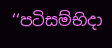‘‘පටිසම්භිදා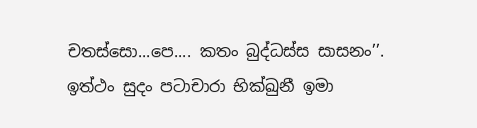චතස්සො...පෙ.... කතං බුද්ධස්ස සාසනං’’.
ඉත්ථං සුදං පටාචාරා භික්ඛුනී ඉමා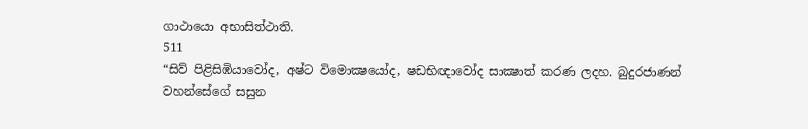ගාථායො අභාසිත්ථාති.
511
“සිව් පිළිසිඹියාවෝද, අෂ්ට විමොක්‍ෂයෝද, ෂඩභිඥාවෝද සාක්‍ෂාත් කරණ ලදහ. බුදුරජාණන් වහන්සේගේ සසුන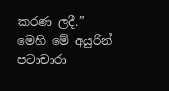කරණ ලදී.”
මෙහි මේ අයුරින් පටාචාරා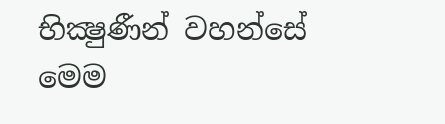භික්‍ෂුණීන් වහන්සේ මෙම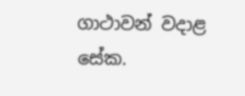ගාථාවන් වදාළ සේක.